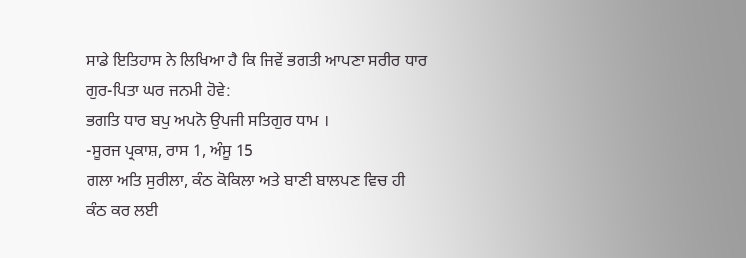ਸਾਡੇ ਇਤਿਹਾਸ ਨੇ ਲਿਖਿਆ ਹੈ ਕਿ ਜਿਵੇਂ ਭਗਤੀ ਆਪਣਾ ਸਰੀਰ ਧਾਰ ਗੁਰ-ਪਿਤਾ ਘਰ ਜਨਮੀ ਹੋਵੇ:
ਭਗਤਿ ਧਾਰ ਬਪੁ ਅਪਨੋ ਉਪਜੀ ਸਤਿਗੁਰ ਧਾਮ ।
-ਸੂਰਜ ਪ੍ਰਕਾਸ਼, ਰਾਸ 1, ਅੰਸੂ 15
ਗਲਾ ਅਤਿ ਸੁਰੀਲਾ, ਕੰਠ ਕੋਕਿਲਾ ਅਤੇ ਬਾਣੀ ਬਾਲਪਣ ਵਿਚ ਹੀ ਕੰਠ ਕਰ ਲਈ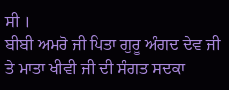ਸੀ ।
ਬੀਬੀ ਅਮਰੋ ਜੀ ਪਿਤਾ ਗੁਰੂ ਅੰਗਦ ਦੇਵ ਜੀ ਤੇ ਮਾਤਾ ਖੀਵੀ ਜੀ ਦੀ ਸੰਗਤ ਸਦਕਾ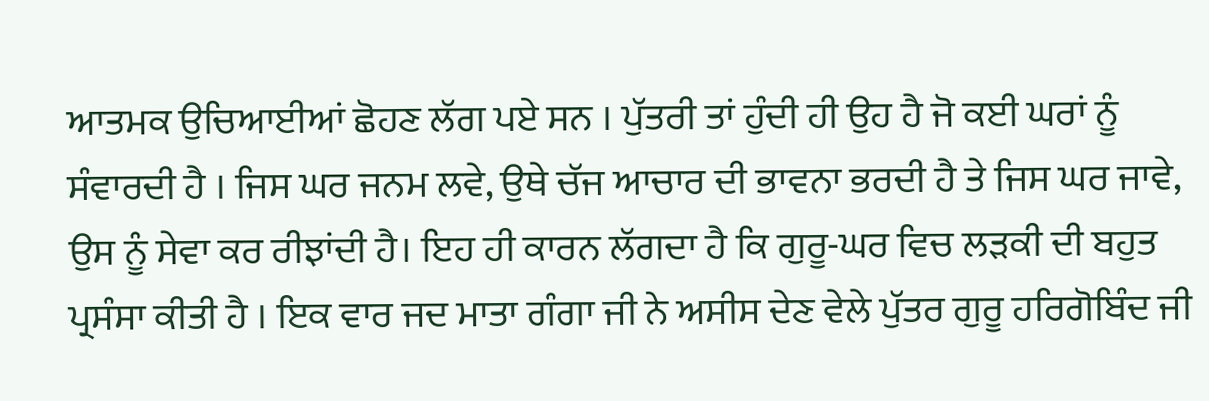ਆਤਮਕ ਉਚਿਆਈਆਂ ਛੋਹਣ ਲੱਗ ਪਏ ਸਨ । ਪੁੱਤਰੀ ਤਾਂ ਹੁੰਦੀ ਹੀ ਉਹ ਹੈ ਜੋ ਕਈ ਘਰਾਂ ਨੂੰ ਸੰਵਾਰਦੀ ਹੈ । ਜਿਸ ਘਰ ਜਨਮ ਲਵੇ, ਉਥੇ ਚੱਜ ਆਚਾਰ ਦੀ ਭਾਵਨਾ ਭਰਦੀ ਹੈ ਤੇ ਜਿਸ ਘਰ ਜਾਵੇ, ਉਸ ਨੂੰ ਸੇਵਾ ਕਰ ਰੀਝਾਂਦੀ ਹੈ। ਇਹ ਹੀ ਕਾਰਨ ਲੱਗਦਾ ਹੈ ਕਿ ਗੁਰੂ-ਘਰ ਵਿਚ ਲੜਕੀ ਦੀ ਬਹੁਤ ਪ੍ਰਸੰਸਾ ਕੀਤੀ ਹੈ । ਇਕ ਵਾਰ ਜਦ ਮਾਤਾ ਗੰਗਾ ਜੀ ਨੇ ਅਸੀਸ ਦੇਣ ਵੇਲੇ ਪੁੱਤਰ ਗੁਰੂ ਹਰਿਗੋਬਿੰਦ ਜੀ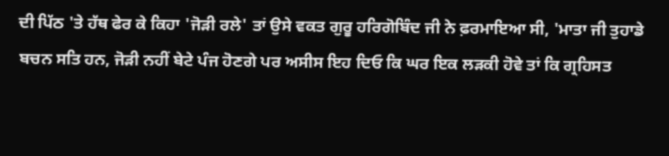ਦੀ ਪਿੱਠ 'ਤੇ ਹੱਥ ਫੇਰ ਕੇ ਕਿਹਾ 'ਜੋੜੀ ਰਲੇ' ਤਾਂ ਉਸੇ ਵਕਤ ਗੁਰੂ ਹਰਿਗੋਬਿੰਦ ਜੀ ਨੇ ਫ਼ਰਮਾਇਆ ਸੀ, 'ਮਾਤਾ ਜੀ ਤੁਹਾਡੇ ਬਚਨ ਸਤਿ ਹਨ, ਜੋੜੀ ਨਹੀਂ ਬੇਟੇ ਪੰਜ ਹੋਣਗੇ ਪਰ ਅਸੀਸ ਇਹ ਦਿਓ ਕਿ ਘਰ ਇਕ ਲੜਕੀ ਹੋਵੇ ਤਾਂ ਕਿ ਗ੍ਰਹਿਸਤ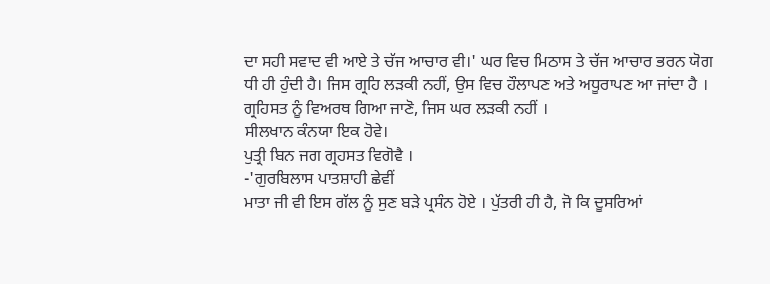ਦਾ ਸਹੀ ਸਵਾਦ ਵੀ ਆਏ ਤੇ ਚੱਜ ਆਚਾਰ ਵੀ।' ਘਰ ਵਿਚ ਮਿਠਾਸ ਤੇ ਚੱਜ ਆਚਾਰ ਭਰਨ ਯੋਗ ਧੀ ਹੀ ਹੁੰਦੀ ਹੈ। ਜਿਸ ਗ੍ਰਹਿ ਲੜਕੀ ਨਹੀਂ, ਉਸ ਵਿਚ ਹੌਲਾਪਣ ਅਤੇ ਅਧੂਰਾਪਣ ਆ ਜਾਂਦਾ ਹੈ । ਗ੍ਰਹਿਸਤ ਨੂੰ ਵਿਅਰਥ ਗਿਆ ਜਾਣੋ, ਜਿਸ ਘਰ ਲੜਕੀ ਨਹੀਂ ।
ਸੀਲਖਾਨ ਕੰਨਯਾ ਇਕ ਹੋਵੇ।
ਪੁਤ੍ਰੀ ਬਿਨ ਜਗ ਗ੍ਰਹਸਤ ਵਿਗੋਵੈ ।
-'ਗੁਰਬਿਲਾਸ ਪਾਤਸ਼ਾਹੀ ਛੇਵੀਂ
ਮਾਤਾ ਜੀ ਵੀ ਇਸ ਗੱਲ ਨੂੰ ਸੁਣ ਬੜੇ ਪ੍ਰਸੰਨ ਹੋਏ । ਪੁੱਤਰੀ ਹੀ ਹੈ, ਜੋ ਕਿ ਦੂਸਰਿਆਂ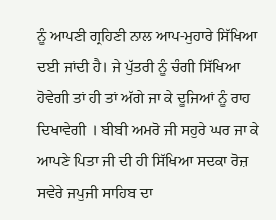ਨੂੰ ਆਪਣੀ ਗ੍ਰਹਿਣੀ ਨਾਲ ਆਪ-ਮੁਹਾਰੇ ਸਿੱਖਿਆ ਦਈ ਜਾਂਦੀ ਹੈ। ਜੇ ਪੁੱਤਰੀ ਨੂੰ ਚੰਗੀ ਸਿੱਖਿਆ ਹੋਵੇਗੀ ਤਾਂ ਹੀ ਤਾਂ ਅੱਗੇ ਜਾ ਕੇ ਦੂਜਿਆਂ ਨੂੰ ਰਾਹ ਦਿਖਾਵੇਗੀ । ਬੀਬੀ ਅਮਰੋ ਜੀ ਸਹੁਰੇ ਘਰ ਜਾ ਕੇ ਆਪਣੇ ਪਿਤਾ ਜੀ ਦੀ ਹੀ ਸਿੱਖਿਆ ਸਦਕਾ ਰੋਜ਼ ਸਵੇਰੇ ਜਪੁਜੀ ਸਾਹਿਬ ਦਾ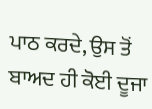ਪਾਠ ਕਰਦੇ, ਉਸ ਤੋਂ ਬਾਅਦ ਹੀ ਕੋਈ ਦੂਜਾ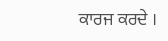ਕਾਰਜ ਕਰਦੇ ।